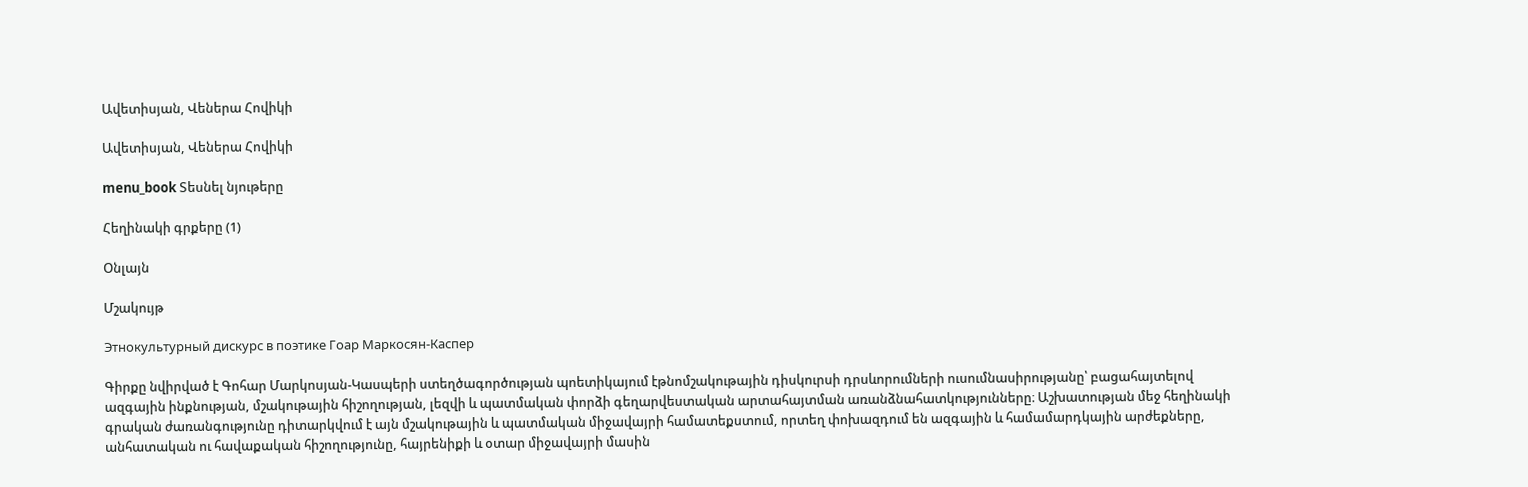Ավետիսյան, Վեներա Հովիկի

Ավետիսյան, Վեներա Հովիկի

menu_book Տեսնել նյութերը

Հեղինակի գրքերը (1)

Օնլայն

Մշակույթ

Этнокультурный дискурс в поэтике Гоар Маркосян-Каспер

Գիրքը նվիրված է Գոհար Մարկոսյան-Կասպերի ստեղծագործության պոետիկայում էթնոմշակութային դիսկուրսի դրսևորումների ուսումնասիրությանը՝ բացահայտելով ազգային ինքնության, մշակութային հիշողության, լեզվի և պատմական փորձի գեղարվեստական արտահայտման առանձնահատկությունները։ Աշխատության մեջ հեղինակի գրական ժառանգությունը դիտարկվում է այն մշակութային և պատմական միջավայրի համատեքստում, որտեղ փոխազդում են ազգային և համամարդկային արժեքները, անհատական ու հավաքական հիշողությունը, հայրենիքի և օտար միջավայրի մասին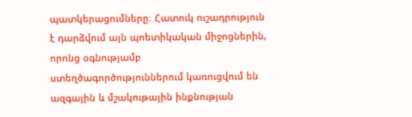պատկերացումները։ Հատուկ ուշադրություն է դարձվում այն պոետիկական միջոցներին, որոնց օգնությամբ ստեղծագործություններում կառուցվում են ազգային և մշակութային ինքնության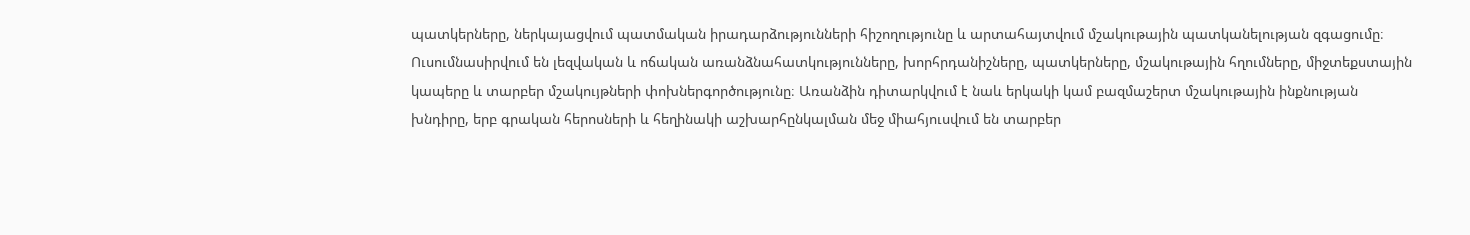պատկերները, ներկայացվում պատմական իրադարձությունների հիշողությունը և արտահայտվում մշակութային պատկանելության զգացումը։ Ուսումնասիրվում են լեզվական և ոճական առանձնահատկությունները, խորհրդանիշները, պատկերները, մշակութային հղումները, միջտեքստային կապերը և տարբեր մշակույթների փոխներգործությունը։ Առանձին դիտարկվում է նաև երկակի կամ բազմաշերտ մշակութային ինքնության խնդիրը, երբ գրական հերոսների և հեղինակի աշխարհընկալման մեջ միահյուսվում են տարբեր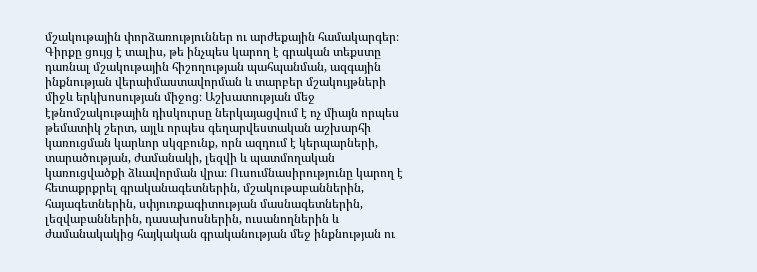մշակութային փորձառություններ ու արժեքային համակարգեր։ Գիրքը ցույց է տալիս, թե ինչպես կարող է գրական տեքստը դառնալ մշակութային հիշողության պահպանման, ազգային ինքնության վերաիմաստավորման և տարբեր մշակույթների միջև երկխոսության միջոց։ Աշխատության մեջ էթնոմշակութային դիսկուրսը ներկայացվում է ոչ միայն որպես թեմատիկ շերտ, այլև որպես գեղարվեստական աշխարհի կառուցման կարևոր սկզբունք, որն ազդում է կերպարների, տարածության, ժամանակի, լեզվի և պատմողական կառուցվածքի ձևավորման վրա։ Ուսումնասիրությունը կարող է հետաքրքրել գրականագետներին, մշակութաբաններին, հայագետներին, սփյուռքագիտության մասնագետներին, լեզվաբաններին, դասախոսներին, ուսանողներին և ժամանակակից հայկական գրականության մեջ ինքնության ու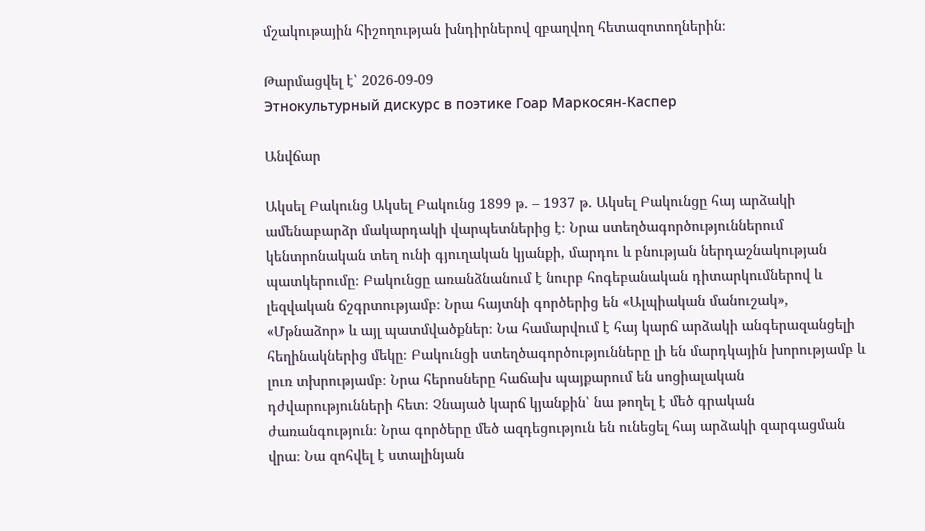մշակութային հիշողության խնդիրներով զբաղվող հետազոտողներին։

Թարմացվել է՝ 2026-09-09
Этнокультурный дискурс в поэтике Гоар Маркосян-Каспер

Անվճար

Ակսել Բակունց Ակսել Բակունց 1899 թ․ – 1937 թ․ Ակսել Բակունցը հայ արձակի ամենաբարձր մակարդակի վարպետներից է։ Նրա ստեղծագործություններում կենտրոնական տեղ ունի գյուղական կյանքի, մարդու և բնության ներդաշնակության պատկերումը։ Բակունցը առանձնանում է նուրբ հոգեբանական դիտարկումներով և լեզվական ճշգրտությամբ։ Նրա հայտնի գործերից են «Ալպիական մանուշակ», «Մթնաձոր» և այլ պատմվածքներ։ Նա համարվում է հայ կարճ արձակի անգերազանցելի հեղինակներից մեկը։ Բակունցի ստեղծագործությունները լի են մարդկային խորությամբ և լուռ տխրությամբ։ Նրա հերոսները հաճախ պայքարում են սոցիալական դժվարությունների հետ։ Չնայած կարճ կյանքին՝ նա թողել է մեծ գրական ժառանգություն։ Նրա գործերը մեծ ազդեցություն են ունեցել հայ արձակի զարգացման վրա։ Նա զոհվել է ստալինյան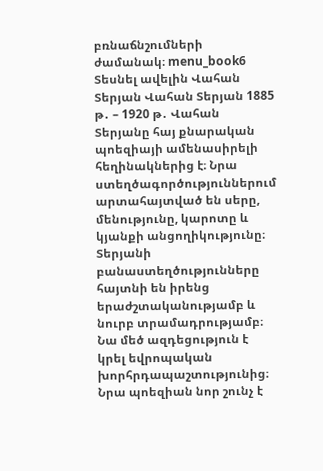բռնաճնշումների ժամանակ։ menu_book6 Տեսնել ավելին Վահան Տերյան Վահան Տերյան 1885 թ․ – 1920 թ․ Վահան Տերյանը հայ քնարական պոեզիայի ամենասիրելի հեղինակներից է։ Նրա ստեղծագործություններում արտահայտված են սերը, մենությունը, կարոտը և կյանքի անցողիկությունը։ Տերյանի բանաստեղծությունները հայտնի են իրենց երաժշտականությամբ և նուրբ տրամադրությամբ։ Նա մեծ ազդեցություն է կրել եվրոպական խորհրդապաշտությունից։ Նրա պոեզիան նոր շունչ է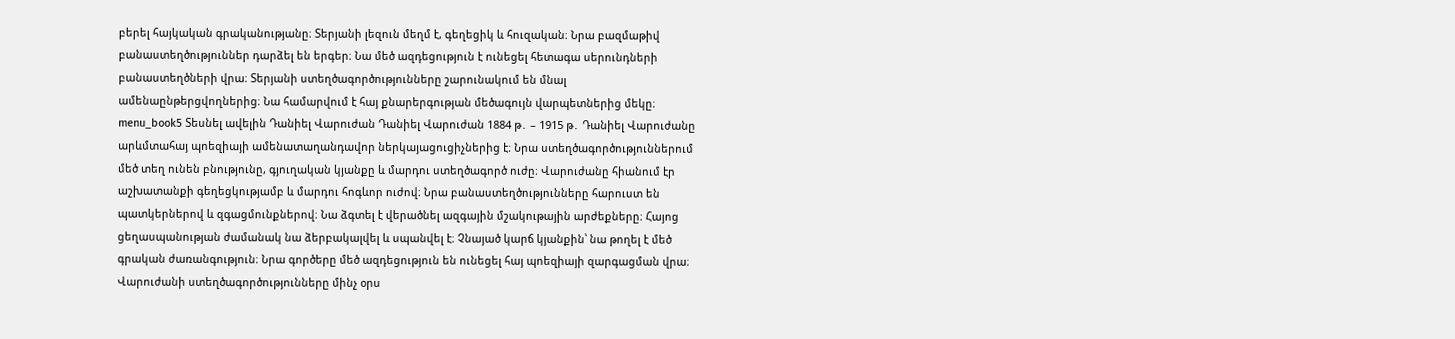բերել հայկական գրականությանը։ Տերյանի լեզուն մեղմ է, գեղեցիկ և հուզական։ Նրա բազմաթիվ բանաստեղծություններ դարձել են երգեր։ Նա մեծ ազդեցություն է ունեցել հետագա սերունդների բանաստեղծների վրա։ Տերյանի ստեղծագործությունները շարունակում են մնալ ամենաընթերցվողներից։ Նա համարվում է հայ քնարերգության մեծագույն վարպետներից մեկը։ menu_book5 Տեսնել ավելին Դանիել Վարուժան Դանիել Վարուժան 1884 թ․ – 1915 թ․ Դանիել Վարուժանը արևմտահայ պոեզիայի ամենատաղանդավոր ներկայացուցիչներից է։ Նրա ստեղծագործություններում մեծ տեղ ունեն բնությունը, գյուղական կյանքը և մարդու ստեղծագործ ուժը։ Վարուժանը հիանում էր աշխատանքի գեղեցկությամբ և մարդու հոգևոր ուժով։ Նրա բանաստեղծությունները հարուստ են պատկերներով և զգացմունքներով։ Նա ձգտել է վերածնել ազգային մշակութային արժեքները։ Հայոց ցեղասպանության ժամանակ նա ձերբակալվել և սպանվել է։ Չնայած կարճ կյանքին՝ նա թողել է մեծ գրական ժառանգություն։ Նրա գործերը մեծ ազդեցություն են ունեցել հայ պոեզիայի զարգացման վրա։ Վարուժանի ստեղծագործությունները մինչ օրս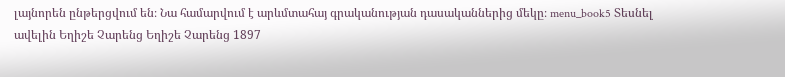լայնորեն ընթերցվում են։ Նա համարվում է արևմտահայ գրականության դասականներից մեկը։ menu_book5 Տեսնել ավելին Եղիշե Չարենց Եղիշե Չարենց 1897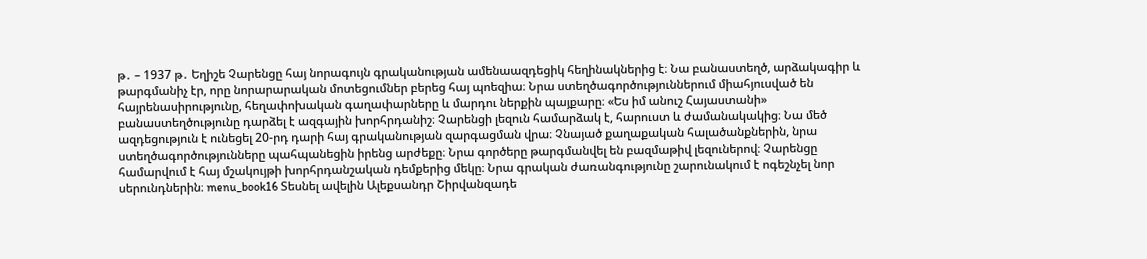թ․ – 1937 թ․ Եղիշե Չարենցը հայ նորագույն գրականության ամենաազդեցիկ հեղինակներից է։ Նա բանաստեղծ, արձակագիր և թարգմանիչ էր, որը նորարարական մոտեցումներ բերեց հայ պոեզիա։ Նրա ստեղծագործություններում միահյուսված են հայրենասիրությունը, հեղափոխական գաղափարները և մարդու ներքին պայքարը։ «Ես իմ անուշ Հայաստանի» բանաստեղծությունը դարձել է ազգային խորհրդանիշ։ Չարենցի լեզուն համարձակ է, հարուստ և ժամանակակից։ Նա մեծ ազդեցություն է ունեցել 20-րդ դարի հայ գրականության զարգացման վրա։ Չնայած քաղաքական հալածանքներին, նրա ստեղծագործությունները պահպանեցին իրենց արժեքը։ Նրա գործերը թարգմանվել են բազմաթիվ լեզուներով։ Չարենցը համարվում է հայ մշակույթի խորհրդանշական դեմքերից մեկը։ Նրա գրական ժառանգությունը շարունակում է ոգեշնչել նոր սերունդներին։ menu_book16 Տեսնել ավելին Ալեքսանդր Շիրվանզադե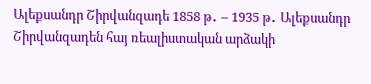Ալեքսանդր Շիրվանզադե 1858 թ․ – 1935 թ․ Ալեքսանդր Շիրվանզադեն հայ ռեալիստական արձակի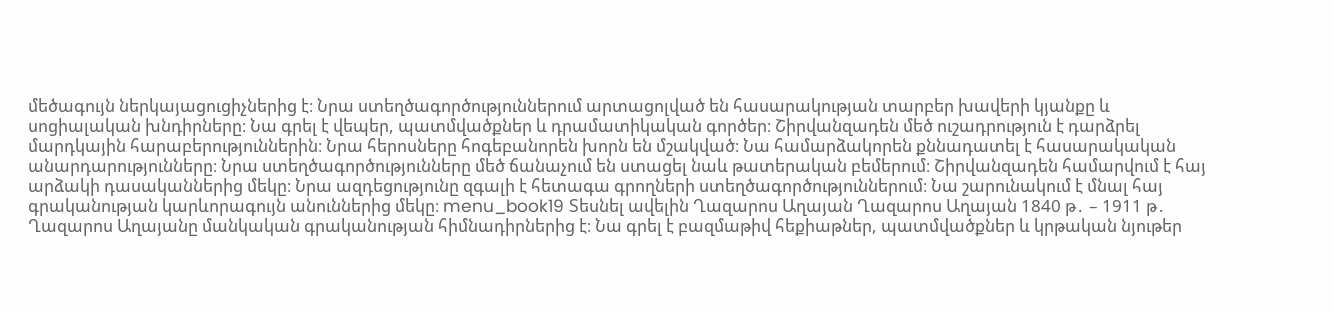մեծագույն ներկայացուցիչներից է։ Նրա ստեղծագործություններում արտացոլված են հասարակության տարբեր խավերի կյանքը և սոցիալական խնդիրները։ Նա գրել է վեպեր, պատմվածքներ և դրամատիկական գործեր։ Շիրվանզադեն մեծ ուշադրություն է դարձրել մարդկային հարաբերություններին։ Նրա հերոսները հոգեբանորեն խորն են մշակված։ Նա համարձակորեն քննադատել է հասարակական անարդարությունները։ Նրա ստեղծագործությունները մեծ ճանաչում են ստացել նաև թատերական բեմերում։ Շիրվանզադեն համարվում է հայ արձակի դասականներից մեկը։ Նրա ազդեցությունը զգալի է հետագա գրողների ստեղծագործություններում։ Նա շարունակում է մնալ հայ գրականության կարևորագույն անուններից մեկը։ menu_book19 Տեսնել ավելին Ղազարոս Աղայան Ղազարոս Աղայան 1840 թ․ – 1911 թ․ Ղազարոս Աղայանը մանկական գրականության հիմնադիրներից է։ Նա գրել է բազմաթիվ հեքիաթներ, պատմվածքներ և կրթական նյութեր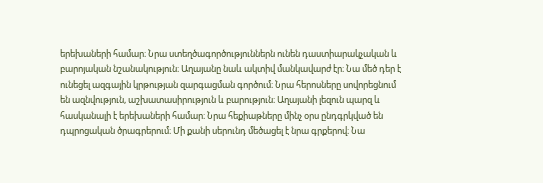երեխաների համար։ Նրա ստեղծագործություններն ունեն դաստիարակչական և բարոյական նշանակություն։ Աղայանը նաև ակտիվ մանկավարժ էր։ Նա մեծ դեր է ունեցել ազգային կրթության զարգացման գործում։ Նրա հերոսները սովորեցնում են ազնվություն, աշխատասիրություն և բարություն։ Աղայանի լեզուն պարզ և հասկանալի է երեխաների համար։ Նրա հեքիաթները մինչ օրս ընդգրկված են դպրոցական ծրագրերում։ Մի քանի սերունդ մեծացել է նրա գրքերով։ Նա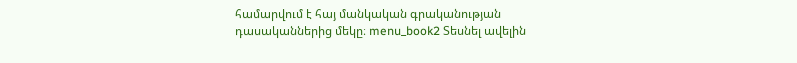համարվում է հայ մանկական գրականության դասականներից մեկը։ menu_book2 Տեսնել ավելին